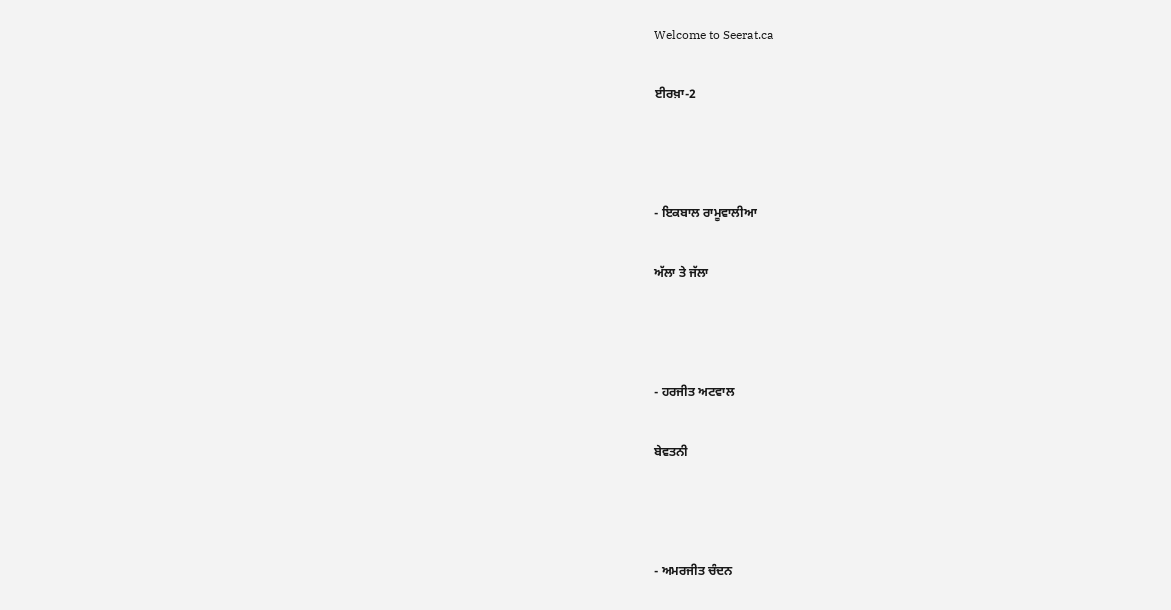Welcome to Seerat.ca

ਈਰਖ਼ਾ-2



- ਇਕਬਾਲ ਰਾਮੂਵਾਲੀਆ

ਅੱਲਾ ਤੇ ਜੱਲਾ



- ਹਰਜੀਤ ਅਟਵਾਲ

ਬੇਵਤਨੀ



- ਅਮਰਜੀਤ ਚੰਦਨ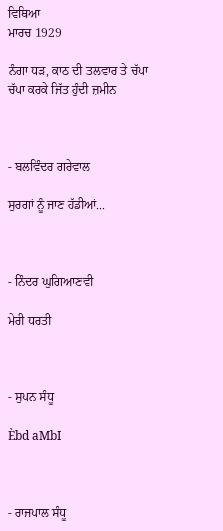ਵਿਥਿਆ
ਮਾਰਚ 1929

ਨੰਗਾ ਧੜ, ਕਾਠ ਦੀ ਤਲਵਾਰ ਤੇ ਚੱਪਾ ਚੱਪਾ ਕਰਕੇ ਜਿੱਤ ਹੁੰਦੀ ਜ਼ਮੀਨ



- ਬਲਵਿੰਦਰ ਗਰੇਵਾਲ

ਸੁਰਗਾਂ ਨੂੰ ਜਾਣ ਹੱਡੀਆਂ...



- ਨਿੰਦਰ ਘੁਗਿਆਣਵੀ

ਮੇਰੀ ਧਰਤੀ



- ਸੁਪਨ ਸੰਧੂ

Èbd aMbI



- ਰਾਜਪਾਲ ਸੰਧੂ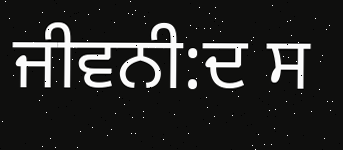ਜੀਵਨੀ:ਦ ਸ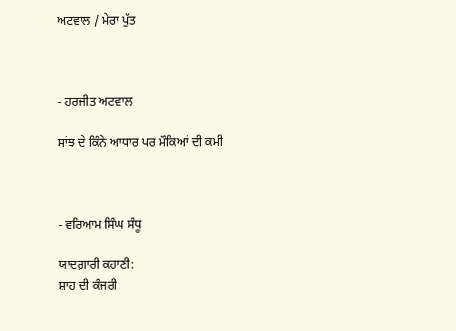ਅਟਵਾਲ / ਮੇਰਾ ਪੁੱਤ



- ਹਰਜੀਤ ਅਟਵਾਲ

ਸਾਂਝ ਦੇ ਕਿੰਨੇ ਆਧਾਰ ਪਰ ਮੌਕਿਆਂ ਦੀ ਕਮੀ



- ਵਰਿਆਮ ਸਿੰਘ ਸੰਧੂ

ਯਾਦਗ਼ਾਰੀ ਕਹਾਣੀ:
ਸ਼ਾਹ ਦੀ ਕੰਜਰੀ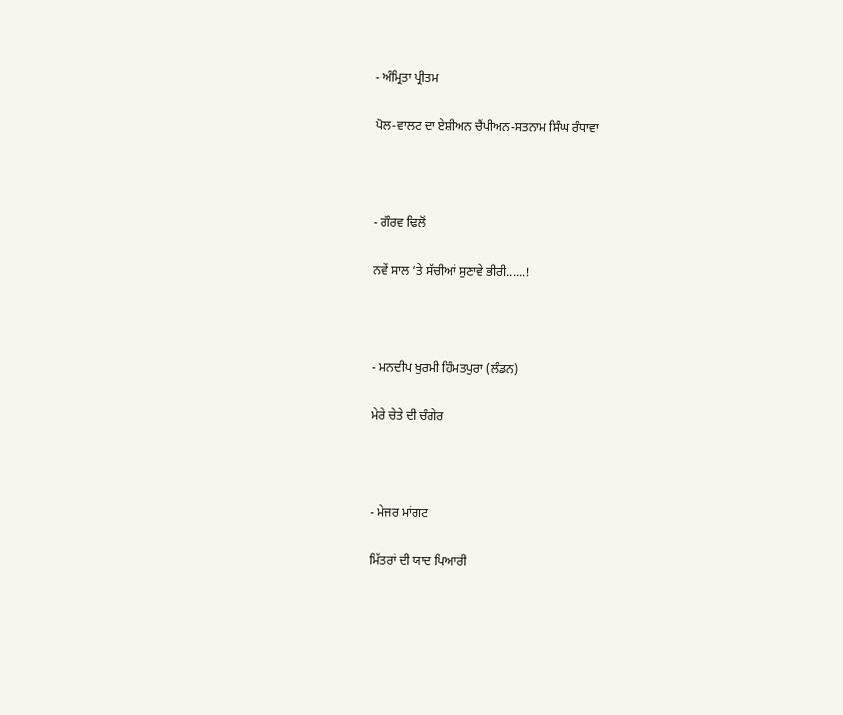- ਅੰਮ੍ਰਿਤਾ ਪ੍ਰੀਤਮ

ਪੋਲ-ਵਾਲਟ ਦਾ ਏਸ਼ੀਅਨ ਚੈਂਪੀਅਨ-ਸਤਨਾਮ ਸਿੰਘ ਰੰਧਾਵਾ



- ਗੌਰਵ ਢਿਲੋਂ

ਨਵੇਂ ਸਾਲ ‘ਤੇ ਸੱਚੀਆਂ ਸੁਣਾਵੇ ਭੀਰੀ......!



- ਮਨਦੀਪ ਖੁਰਮੀ ਹਿੰਮਤਪੁਰਾ (ਲੰਡਨ)

ਮੇਰੇ ਚੇਤੇ ਦੀ ਚੰਗੇਰ



- ਮੇਜਰ ਮਾਂਗਟ

ਮਿੱਤਰਾਂ ਦੀ ਯਾਦ ਪਿਆਰੀ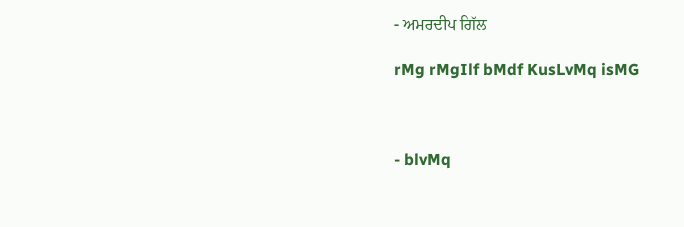- ਅਮਰਦੀਪ ਗਿੱਲ

rMg rMgIlf bMdf KusLvMq isMG



- blvMq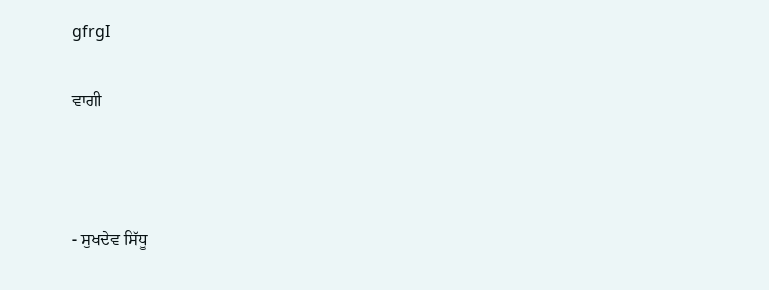gfrgI

ਵਾਗੀ



- ਸੁਖਦੇਵ ਸਿੱਧੂ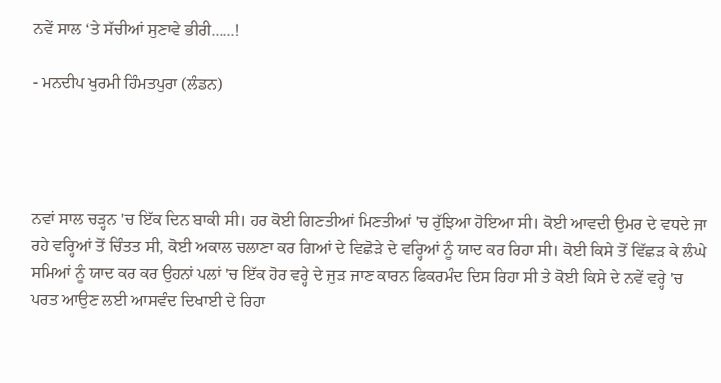ਨਵੇਂ ਸਾਲ ‘ਤੇ ਸੱਚੀਆਂ ਸੁਣਾਵੇ ਭੀਰੀ......!

- ਮਨਦੀਪ ਖੁਰਮੀ ਹਿੰਮਤਪੁਰਾ (ਲੰਡਨ)




ਨਵਾਂ ਸਾਲ ਚੜ੍ਹਨ 'ਚ ਇੱਕ ਦਿਨ ਬਾਕੀ ਸੀ। ਹਰ ਕੋਈ ਗਿਣਤੀਆਂ ਮਿਣਤੀਆਂ 'ਚ ਰੁੱਝਿਆ ਹੋਇਆ ਸੀ। ਕੋਈ ਆਵਦੀ ਉਮਰ ਦੇ ਵਧਦੇ ਜਾ ਰਹੇ ਵਰ੍ਹਿਆਂ ਤੋਂ ਚਿੰਤਤ ਸੀ, ਕੋਈ ਅਕਾਲ ਚਲਾਣਾ ਕਰ ਗਿਆਂ ਦੇ ਵਿਛੋੜੇ ਦੇ ਵਰ੍ਹਿਆਂ ਨੂੰ ਯਾਦ ਕਰ ਰਿਹਾ ਸੀ। ਕੋਈ ਕਿਸੇ ਤੋਂ ਵਿੱਛੜ ਕੇ ਲੰਘੇ ਸਮਿਆਂ ਨੂੰ ਯਾਦ ਕਰ ਕਰ ਉਹਨਾਂ ਪਲਾਂ 'ਚ ਇੱਕ ਹੋਰ ਵਰ੍ਹੇ ਦੇ ਜੁੜ ਜਾਣ ਕਾਰਨ ਫਿਕਰਮੰਦ ਦਿਸ ਰਿਹਾ ਸੀ ਤੇ ਕੋਈ ਕਿਸੇ ਦੇ ਨਵੇਂ ਵਰ੍ਹੇ 'ਚ ਪਰਤ ਆਉਣ ਲਈ ਆਸਵੰਦ ਦਿਖਾਈ ਦੇ ਰਿਹਾ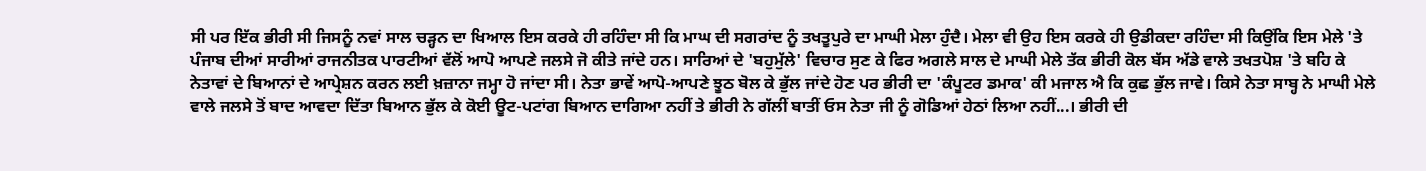ਸੀ ਪਰ ਇੱਕ ਭੀਰੀ ਸੀ ਜਿਸਨੂੰ ਨਵਾਂ ਸਾਲ ਚੜ੍ਹਨ ਦਾ ਖਿਆਲ ਇਸ ਕਰਕੇ ਹੀ ਰਹਿੰਦਾ ਸੀ ਕਿ ਮਾਘ ਦੀ ਸਗਰਾਂਦ ਨੂੰ ਤਖਤੂਪੁਰੇ ਦਾ ਮਾਘੀ ਮੇਲਾ ਹੁੰਦੈ। ਮੇਲਾ ਵੀ ਉਹ ਇਸ ਕਰਕੇ ਹੀ ਉਡੀਕਦਾ ਰਹਿੰਦਾ ਸੀ ਕਿਉਂਕਿ ਇਸ ਮੇਲੇ 'ਤੇ ਪੰਜਾਬ ਦੀਆਂ ਸਾਰੀਆਂ ਰਾਜਨੀਤਕ ਪਾਰਟੀਆਂ ਵੱਲੋਂ ਆਪੋ ਆਪਣੇ ਜਲਸੇ ਜੋ ਕੀਤੇ ਜਾਂਦੇ ਹਨ। ਸਾਰਿਆਂ ਦੇ 'ਬਹੁਮੁੱਲੇ' ਵਿਚਾਰ ਸੁਣ ਕੇ ਫਿਰ ਅਗਲੇ ਸਾਲ ਦੇ ਮਾਘੀ ਮੇਲੇ ਤੱਕ ਭੀਰੀ ਕੋਲ ਬੱਸ ਅੱਡੇ ਵਾਲੇ ਤਖਤਪੋਸ਼ 'ਤੇ ਬਹਿ ਕੇ ਨੇਤਾਵਾਂ ਦੇ ਬਿਆਨਾਂ ਦੇ ਆਪ੍ਰੇਸ਼ਨ ਕਰਨ ਲਈ ਖ਼ਜ਼ਾਨਾ ਜਮ੍ਹਾ ਹੋ ਜਾਂਦਾ ਸੀ। ਨੇਤਾ ਭਾਵੇਂ ਆਪੋ-ਆਪਣੇ ਝੂਠ ਬੋਲ ਕੇ ਭੁੱਲ ਜਾਂਦੇ ਹੋਣ ਪਰ ਭੀਰੀ ਦਾ 'ਕੰਪੂਟਰ ਡਮਾਕ' ਕੀ ਮਜਾਲ ਐ ਕਿ ਕੁਛ ਭੁੱਲ ਜਾਵੇ। ਕਿਸੇ ਨੇਤਾ ਸਾਬ੍ਹ ਨੇ ਮਾਘੀ ਮੇਲੇ ਵਾਲੇ ਜਲਸੇ ਤੋਂ ਬਾਦ ਆਵਦਾ ਦਿੱਤਾ ਬਿਆਨ ਭੁੱਲ ਕੇ ਕੋਈ ਊਟ-ਪਟਾਂਗ ਬਿਆਨ ਦਾਗਿਆ ਨਹੀਂ ਤੇ ਭੀਰੀ ਨੇ ਗੱਲੀਂ ਬਾਤੀਂ ਓਸ ਨੇਤਾ ਜੀ ਨੂੰ ਗੋਡਿਆਂ ਹੇਠਾਂ ਲਿਆ ਨਹੀਂ...। ਭੀਰੀ ਦੀ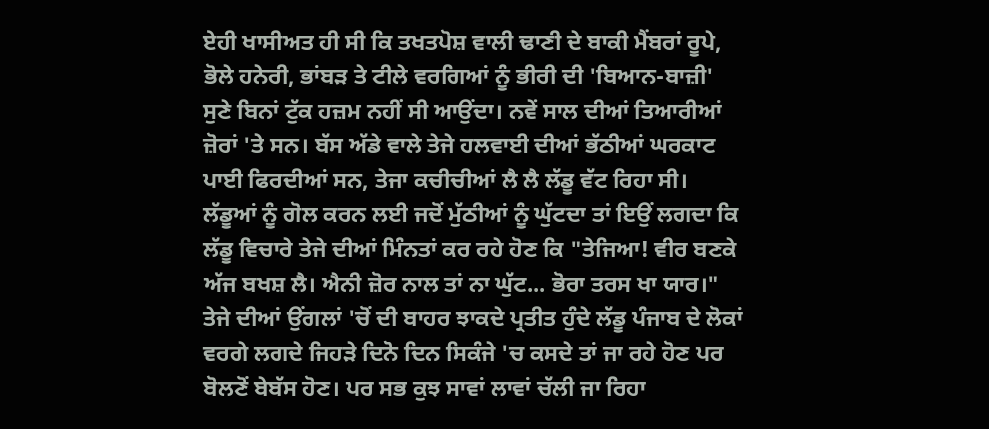ਏਹੀ ਖਾਸੀਅਤ ਹੀ ਸੀ ਕਿ ਤਖਤਪੋਸ਼ ਵਾਲੀ ਢਾਣੀ ਦੇ ਬਾਕੀ ਮੈਂਬਰਾਂ ਰੂਪੇ, ਭੋਲੇ ਹਨੇਰੀ, ਭਾਂਬੜ ਤੇ ਟੀਲੇ ਵਰਗਿਆਂ ਨੂੰ ਭੀਰੀ ਦੀ 'ਬਿਆਨ-ਬਾਜ਼ੀ' ਸੁਣੇ ਬਿਨਾਂ ਟੁੱਕ ਹਜ਼ਮ ਨਹੀਂ ਸੀ ਆਉਂਦਾ। ਨਵੇਂ ਸਾਲ ਦੀਆਂ ਤਿਆਰੀਆਂ ਜ਼ੋਰਾਂ 'ਤੇ ਸਨ। ਬੱਸ ਅੱਡੇ ਵਾਲੇ ਤੇਜੇ ਹਲਵਾਈ ਦੀਆਂ ਭੱਠੀਆਂ ਘਰਕਾਟ ਪਾਈ ਫਿਰਦੀਆਂ ਸਨ, ਤੇਜਾ ਕਚੀਚੀਆਂ ਲੈ ਲੈ ਲੱਡੂ ਵੱਟ ਰਿਹਾ ਸੀ। ਲੱਡੂਆਂ ਨੂੰ ਗੋਲ ਕਰਨ ਲਈ ਜਦੋਂ ਮੁੱਠੀਆਂ ਨੂੰ ਘੁੱਟਦਾ ਤਾਂ ਇਉਂ ਲਗਦਾ ਕਿ ਲੱਡੂ ਵਿਚਾਰੇ ਤੇਜੇ ਦੀਆਂ ਮਿੰਨਤਾਂ ਕਰ ਰਹੇ ਹੋਣ ਕਿ "ਤੇਜਿਆ! ਵੀਰ ਬਣਕੇ ਅੱਜ ਬਖਸ਼ ਲੈ। ਐਨੀ ਜ਼ੋਰ ਨਾਲ ਤਾਂ ਨਾ ਘੁੱਟ... ਭੋਰਾ ਤਰਸ ਖਾ ਯਾਰ।" ਤੇਜੇ ਦੀਆਂ ਉਂਗਲਾਂ 'ਚੋਂ ਦੀ ਬਾਹਰ ਝਾਕਦੇ ਪ੍ਰਤੀਤ ਹੁੰਦੇ ਲੱਡੂ ਪੰਜਾਬ ਦੇ ਲੋਕਾਂ ਵਰਗੇ ਲਗਦੇ ਜਿਹੜੇ ਦਿਨੋ ਦਿਨ ਸਿਕੰਜੇ 'ਚ ਕਸਦੇ ਤਾਂ ਜਾ ਰਹੇ ਹੋਣ ਪਰ ਬੋਲਣੋਂ ਬੇਬੱਸ ਹੋਣ। ਪਰ ਸਭ ਕੁਝ ਸਾਵਾਂ ਲਾਵਾਂ ਚੱਲੀ ਜਾ ਰਿਹਾ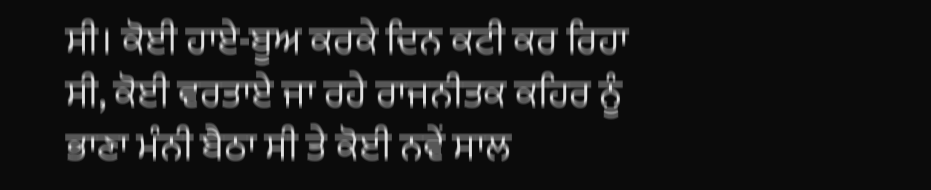ਸੀ। ਕੋਈ ਹਾਏ-ਬੂਅ ਕਰਕੇ ਦਿਨ ਕਟੀ ਕਰ ਰਿਹਾ ਸੀ, ਕੋਈ ਵਰਤਾਏ ਜਾ ਰਹੇ ਰਾਜਨੀਤਕ ਕਹਿਰ ਨੂੰ ਭਾਣਾ ਮੰਨੀ ਬੈਠਾ ਸੀ ਤੇ ਕੋਈ ਨਵੇਂ ਸਾਲ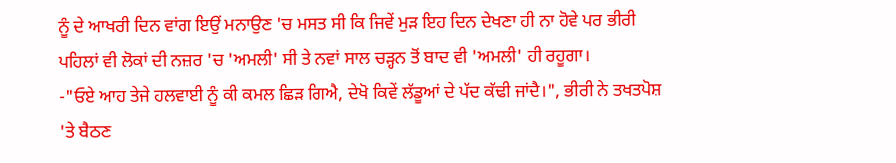ਨੂੰ ਦੇ ਆਖਰੀ ਦਿਨ ਵਾਂਗ ਇਉਂ ਮਨਾਉਣ 'ਚ ਮਸਤ ਸੀ ਕਿ ਜਿਵੇਂ ਮੁੜ ਇਹ ਦਿਨ ਦੇਖਣਾ ਹੀ ਨਾ ਹੋਵੇ ਪਰ ਭੀਰੀ ਪਹਿਲਾਂ ਵੀ ਲੋਕਾਂ ਦੀ ਨਜ਼ਰ 'ਚ 'ਅਮਲੀ' ਸੀ ਤੇ ਨਵਾਂ ਸਾਲ ਚੜ੍ਹਨ ਤੋਂ ਬਾਦ ਵੀ 'ਅਮਲੀ' ਹੀ ਰਹੂਗਾ।
-"ਓਏ ਆਹ ਤੇਜੇ ਹਲਵਾਈ ਨੂੰ ਕੀ ਕਮਲ ਛਿੜ ਗਿਐ, ਦੇਖੋ ਕਿਵੇਂ ਲੱਡੂਆਂ ਦੇ ਪੱਦ ਕੱਢੀ ਜਾਂਦੈ।", ਭੀਰੀ ਨੇ ਤਖਤਪੋਸ਼ 'ਤੇ ਬੈਠਣ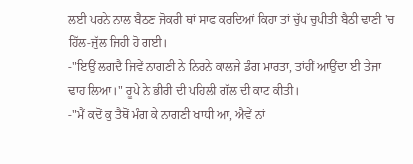ਲਈ ਪਰਨੇ ਨਾਲ ਬੈਠਣ ਜੋਕਰੀ ਥਾਂ ਸਾਫ ਕਰਦਿਆਂ ਕਿਹਾ ਤਾਂ ਚੁੱਪ ਚੁਪੀਤੀ ਬੈਠੀ ਢਾਣੀ 'ਚ ਹਿੱਲ-ਜੁੱਲ ਜਿਹੀ ਹੋ ਗਈ।
-"ਇਉਂ ਲਗਦੈ ਜਿਵੇਂ ਨਾਗਣੀ ਨੇ ਨਿਰਨੇ ਕਾਲਜੇ ਡੰਗ ਮਾਰਤਾ, ਤਾਂਹੀਂ ਆਉਂਦਾ ਈ ਤੇਜਾ ਢਾਹ ਲਿਆ।" ਰੂਪੇ ਨੇ ਭੀਰੀ ਦੀ ਪਹਿਲੀ ਗੱਲ ਦੀ ਕਾਟ ਕੀਤੀ।
-"ਮੈਂ ਕਦੋਂ ਕੁ ਤੈਥੋਂ ਮੰਗ ਕੇ ਨਾਗਣੀ ਖਾਧੀ ਆ, ਐਵੇਂ ਨਾਂ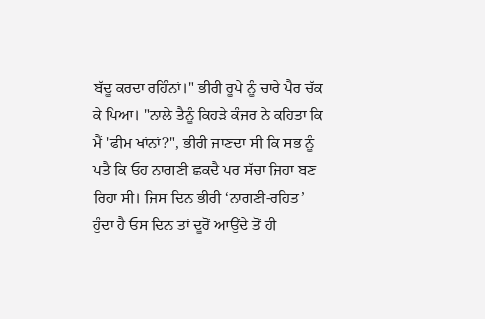ਬੱਦੂ ਕਰਦਾ ਰਹਿੰਨਾਂ।" ਭੀਰੀ ਰੂਪੇ ਨੂੰ ਚਾਰੇ ਪੈਰ ਚੱਕ ਕੇ ਪਿਆ। "ਨਾਲੇ ਤੈਨੂੰ ਕਿਹੜੇ ਕੰਜਰ ਨੇ ਕਹਿਤਾ ਕਿ ਮੈਂ 'ਫੀਮ ਖਾਂਨਾਂ?", ਭੀਰੀ ਜਾਣਦਾ ਸੀ ਕਿ ਸਭ ਨੂੰ ਪਤੈ ਕਿ ਓਹ ਨਾਗਣੀ ਛਕਦੈ ਪਰ ਸੱਚਾ ਜਿਹਾ ਬਣ ਰਿਹਾ ਸੀ। ਜਿਸ ਦਿਨ ਭੀਰੀ ‘ਨਾਗਣੀ-ਰਹਿਤ’ ਹੁੰਦਾ ਹੈ ਓਸ ਦਿਨ ਤਾਂ ਦੂਰੋਂ ਆਉਂਦੇ ਤੋਂ ਹੀ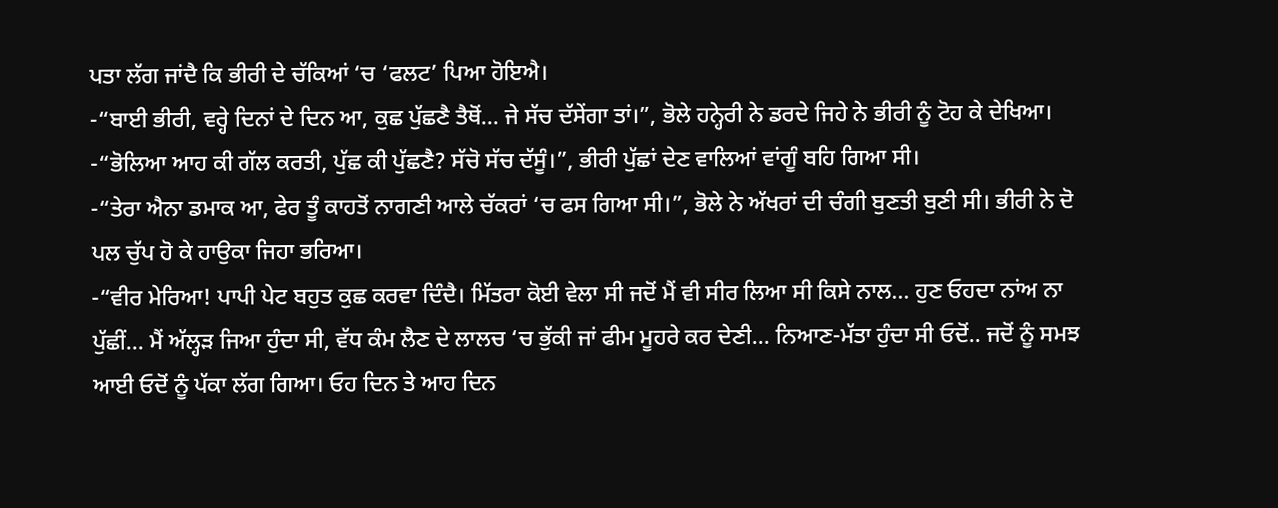ਪਤਾ ਲੱਗ ਜਾਂਦੈ ਕਿ ਭੀਰੀ ਦੇ ਚੱਕਿਆਂ ‘ਚ ‘ਫਲਟ’ ਪਿਆ ਹੋਇਐ।
-“ਬਾਈ ਭੀਰੀ, ਵਰ੍ਹੇ ਦਿਨਾਂ ਦੇ ਦਿਨ ਆ, ਕੁਛ ਪੁੱਛਣੈ ਤੈਥੋਂ... ਜੇ ਸੱਚ ਦੱਸੇਂਗਾ ਤਾਂ।”, ਭੋਲੇ ਹਨ੍ਹੇਰੀ ਨੇ ਡਰਦੇ ਜਿਹੇ ਨੇ ਭੀਰੀ ਨੂੰ ਟੋਹ ਕੇ ਦੇਖਿਆ।
-“ਭੋਲਿਆ ਆਹ ਕੀ ਗੱਲ ਕਰਤੀ, ਪੁੱਛ ਕੀ ਪੁੱਛਣੈ? ਸੱਚੋ ਸੱਚ ਦੱਸੂੰ।”, ਭੀਰੀ ਪੁੱਛਾਂ ਦੇਣ ਵਾਲਿਆਂ ਵਾਂਗੂੰ ਬਹਿ ਗਿਆ ਸੀ।
-“ਤੇਰਾ ਐਨਾ ਡਮਾਕ ਆ, ਫੇਰ ਤੂੰ ਕਾਹਤੋਂ ਨਾਗਣੀ ਆਲੇ ਚੱਕਰਾਂ ‘ਚ ਫਸ ਗਿਆ ਸੀ।”, ਭੋਲੇ ਨੇ ਅੱਖਰਾਂ ਦੀ ਚੰਗੀ ਬੁਣਤੀ ਬੁਣੀ ਸੀ। ਭੀਰੀ ਨੇ ਦੋ ਪਲ ਚੁੱਪ ਹੋ ਕੇ ਹਾਉਕਾ ਜਿਹਾ ਭਰਿਆ।
-“ਵੀਰ ਮੇਰਿਆ! ਪਾਪੀ ਪੇਟ ਬਹੁਤ ਕੁਛ ਕਰਵਾ ਦਿੰਦੈ। ਮਿੱਤਰਾ ਕੋਈ ਵੇਲਾ ਸੀ ਜਦੋਂ ਮੈਂ ਵੀ ਸੀਰ ਲਿਆ ਸੀ ਕਿਸੇ ਨਾਲ... ਹੁਣ ਓਹਦਾ ਨਾਂਅ ਨਾ ਪੁੱਛੀਂ... ਮੈਂ ਅੱਲ੍ਹੜ ਜਿਆ ਹੁੰਦਾ ਸੀ, ਵੱਧ ਕੰਮ ਲੈਣ ਦੇ ਲਾਲਚ ‘ਚ ਭੁੱਕੀ ਜਾਂ ਫੀਮ ਮੂਹਰੇ ਕਰ ਦੇਣੀ... ਨਿਆਣ-ਮੱਤਾ ਹੁੰਦਾ ਸੀ ਓਦੋਂ.. ਜਦੋਂ ਨੂੰ ਸਮਝ ਆਈ ਓਦੋਂ ਨੂੰ ਪੱਕਾ ਲੱਗ ਗਿਆ। ਓਹ ਦਿਨ ਤੇ ਆਹ ਦਿਨ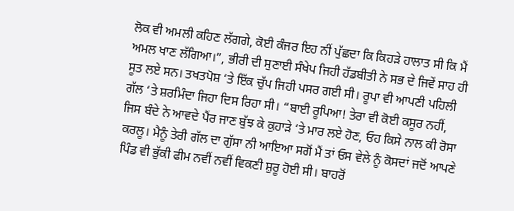ਲੋਕ ਵੀ ਅਮਲੀ ਕਹਿਣ ਲੱਗਗੇ, ਕੋਈ ਕੰਜਰ ਇਹ ਨੀਂ ਪੁੱਛਦਾ ਕਿ ਕਿਹੜੇ ਹਾਲਾਤ ਸੀ ਕਿ ਮੈਂ ਅਮਲ ਖਾਣ ਲੱਗਿਆ।”, ਭੀਰੀ ਦੀ ਸੁਣਾਈ ਸੰਖੇਪ ਜਿਹੀ ਹੱਡਬੀਤੀ ਨੇ ਸਭ ਦੇ ਜਿਵੇਂ ਸਾਹ ਹੀ ਸੂਤ ਲਏ ਸਨ। ਤਖਤਪੋਸ਼ ‘ਤੇ ਇੱਕ ਚੁੱਪ ਜਿਹੀ ਪਸਰ ਗਈ ਸੀ। ਰੂਪਾ ਵੀ ਆਪਣੀ ਪਹਿਲੀ ਗੱਲ ‘ਤੇ ਸ਼ਰਮਿੰਦਾ ਜਿਹਾ ਦਿਸ ਰਿਹਾ ਸੀ। “ਬਾਈ ਰੂਪਿਆ! ਤੇਰਾ ਵੀ ਕੋਈ ਕਸੂਰ ਨਹੀਂ, ਜਿਸ ਬੰਦੇ ਨੇ ਆਵਦੇ ਪੈਂਰ ਜਾਣ ਬੁੱਝ ਕੇ ਕੁਹਾੜੇ ‘ਤੇ ਮਾਰ ਲਏ ਹੋਣ, ਓਹ ਕਿਸੇ ਨਾਲ ਕੀ ਰੋਸਾ ਕਰਲੂ। ਮੈਨੂੰ ਤੇਰੀ ਗੱਲ ਦਾ ਗੁੱਸਾ ਨੀ ਆਇਆ ਸਗੋਂ ਮੈਂ ਤਾਂ ਓਸ ਵੇਲੇ ਨੂੰ ਕੋਸਦਾਂ ਜਦੋਂ ਆਪਣੇ ਪਿੰਡ ਵੀ ਭੁੱਕੀ ਫੀਮ ਨਵੀਂ ਨਵੀਂ ਵਿਕਣੀ ਸ਼ੁਰੂ ਹੋਈ ਸੀ। ਬਾਹਰੋਂ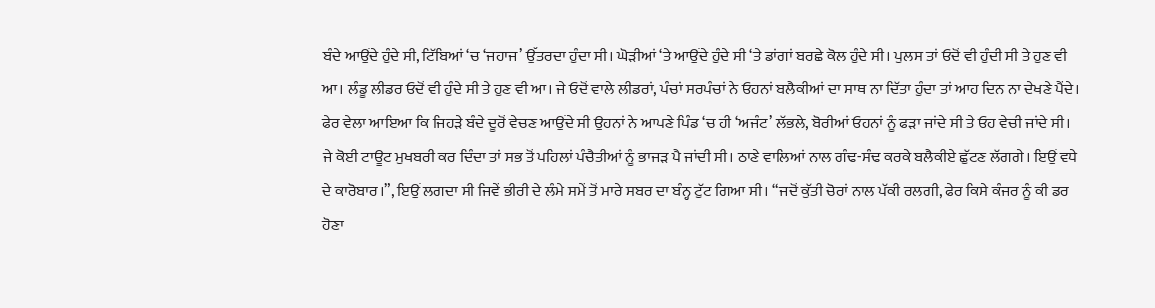ਬੰਦੇ ਆਉਂਦੇ ਹੁੰਦੇ ਸੀ, ਟਿੱਬਿਆਂ ‘ਚ ‘ਜਹਾਜ’ ਉੱਤਰਦਾ ਹੁੰਦਾ ਸੀ। ਘੋੜੀਆਂ ‘ਤੇ ਆਉਂਦੇ ਹੁੰਦੇ ਸੀ ‘ਤੇ ਡਾਂਗਾਂ ਬਰਛੇ ਕੋਲ ਹੁੰਦੇ ਸੀ। ਪੁਲਸ ਤਾਂ ਓਦੋਂ ਵੀ ਹੁੰਦੀ ਸੀ ਤੇ ਹੁਣ ਵੀ ਆ। ਲੰਡੂ ਲੀਡਰ ਓਦੋਂ ਵੀ ਹੁੰਦੇ ਸੀ ਤੇ ਹੁਣ ਵੀ ਆ। ਜੇ ਓਦੋਂ ਵਾਲੇ ਲੀਡਰਾਂ, ਪੰਚਾਂ ਸਰਪੰਚਾਂ ਨੇ ਓਹਨਾਂ ਬਲੈਕੀਆਂ ਦਾ ਸਾਥ ਨਾ ਦਿੱਤਾ ਹੁੰਦਾ ਤਾਂ ਆਹ ਦਿਨ ਨਾ ਦੇਖਣੇ ਪੈਂਦੇ। ਫੇਰ ਵੇਲਾ ਆਇਆ ਕਿ ਜਿਹੜੇ ਬੰਦੇ ਦੂਰੋਂ ਵੇਚਣ ਆਉਂਦੇ ਸੀ ਉਹਨਾਂ ਨੇ ਆਪਣੇ ਪਿੰਡ ‘ਚ ਹੀ ‘ਅਜੰਟ’ ਲੱਭਲੇ, ਬੋਰੀਆਂ ਓਹਨਾਂ ਨੂੰ ਫੜਾ ਜਾਂਦੇ ਸੀ ਤੇ ਓਹ ਵੇਚੀ ਜਾਂਦੇ ਸੀ। ਜੇ ਕੋਈ ਟਾਊਟ ਮੁਖਬਰੀ ਕਰ ਦਿੰਦਾ ਤਾਂ ਸਭ ਤੋਂ ਪਹਿਲਾਂ ਪੰਚੈਤੀਆਂ ਨੂੰ ਭਾਜੜ ਪੈ ਜਾਂਦੀ ਸੀ। ਠਾਣੇ ਵਾਲਿਆਂ ਨਾਲ ਗੰਢ-ਸੰਢ ਕਰਕੇ ਬਲੈਕੀਏ ਛੁੱਟਣ ਲੱਗਗੇ। ਇਉਂ ਵਧੇ ਦੇ ਕਾਰੋਬਾਰ।”, ਇਉਂ ਲਗਦਾ ਸੀ ਜਿਵੇਂ ਭੀਰੀ ਦੇ ਲੰਮੇ ਸਮੇਂ ਤੋਂ ਮਾਰੇ ਸਬਰ ਦਾ ਬੰਨ੍ਹ ਟੁੱਟ ਗਿਆ ਸੀ। “ਜਦੋਂ ਕੁੱਤੀ ਚੋਰਾਂ ਨਾਲ ਪੱਕੀ ਰਲਗੀ, ਫੇਰ ਕਿਸੇ ਕੰਜਰ ਨੂੰ ਕੀ ਡਰ ਹੋਣਾ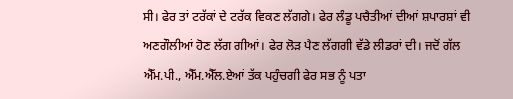ਸੀ। ਫੇਰ ਤਾਂ ਟਰੱਕਾਂ ਦੇ ਟਰੱਕ ਵਿਕਣ ਲੱਗਗੇ। ਫੇਰ ਲੰਡੂ ਪਚੈਤੀਆਂ ਦੀਆਂ ਸ਼ਪਾਰਸ਼ਾਂ ਵੀ ਅਣਗੌਲੀਆਂ ਹੋਣ ਲੱਗ ਗੀਆਂ। ਫੇਰ ਲੋੜ ਪੈਣ ਲੱਗਗੀ ਵੱਡੇ ਲੀਡਰਾਂ ਦੀ। ਜਦੋਂ ਗੱਲ ਐੱਮ.ਪੀ., ਐੱਮ.ਐੱਲ.ਏਆਂ ਤੱਕ ਪਹੁੰਚਗੀ ਫੇਰ ਸਭ ਨੂੰ ਪਤਾ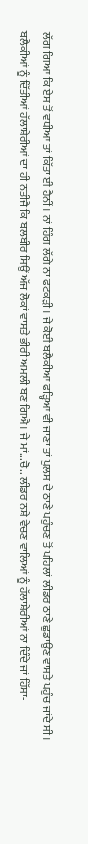ਲੱਗ ਗਿਆ ਕਿ ਏਸ ਤੋਂ ਵਧੀਆ ਤਾਂ ਕਿੱਤਾ ਈ ਹੈਨੀਂ। ਨਾਂ ਹਿੰਗ ਲੱਗੇ ਨਾ ਫਟਕੜੀ। ਜੇ ਕੋਈ ਬਲੈਕੀਆ ਫੜ੍ਹਿਆ ਵੀ ਜਾਣਾ ਤਾਂ ਪੁਲਸ ਦੇ ਠਾਣੇ ਪਹੁੰਚਣ ਤੋਂ ਪਹਿਲਾਂ ਲੀਡਰ ਠਾਣੇ ਛੁਡਾਉਣ ਵਾਸਤੇ ਪਹੁੰਚ ਜਾਂਦੇ ਸੀ। ਬਲੈਕੀਆਂ ਨੂੰ ਦਿੱਤੀਆਂ ਹੱਲਾਸ਼ੇਰੀਆਂ ਦਾ ਹੀ ਨਤੀਜੈ ਕਿ ਬਲਬੀਰ ਸਿਉਂ ਅੱਜ ਲੋਕਾਂ ਵਾਸਤੇ ਭੀਰੀ ਅਮਲੀ ਬਣ ਗਿਐ। ਜੇ ਮਾਂ...ਚੋ.. ਲੀਡਰ ਨਸ਼ੇ ਵੇਚਣ ਵਾਲਿਆਂ ਨੂੰ ਹੱਲਾਸ਼ੇਰੀਆਂ ਨਾ ਦਿੰਦੇ ਜਾਂ ਹਿੱਸਾ-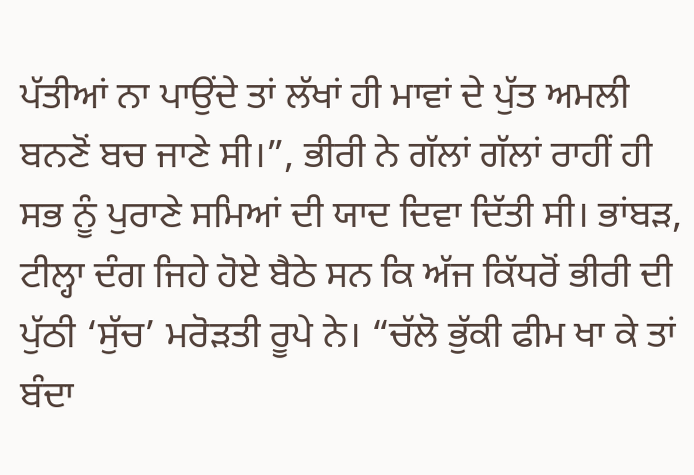ਪੱਤੀਆਂ ਨਾ ਪਾਉਂਦੇ ਤਾਂ ਲੱਖਾਂ ਹੀ ਮਾਵਾਂ ਦੇ ਪੁੱਤ ਅਮਲੀ ਬਨਣੋਂ ਬਚ ਜਾਣੇ ਸੀ।”, ਭੀਰੀ ਨੇ ਗੱਲਾਂ ਗੱਲਾਂ ਰਾਹੀਂ ਹੀ ਸਭ ਨੂੰ ਪੁਰਾਣੇ ਸਮਿਆਂ ਦੀ ਯਾਦ ਦਿਵਾ ਦਿੱਤੀ ਸੀ। ਭਾਂਬੜ, ਟੀਲ੍ਹਾ ਦੰਗ ਜਿਹੇ ਹੋਏ ਬੈਠੇ ਸਨ ਕਿ ਅੱਜ ਕਿੱਧਰੋਂ ਭੀਰੀ ਦੀ ਪੁੱਠੀ ‘ਸੁੱਚ’ ਮਰੋੜਤੀ ਰੂਪੇ ਨੇ। “ਚੱਲੋ ਭੁੱਕੀ ਫੀਮ ਖਾ ਕੇ ਤਾਂ ਬੰਦਾ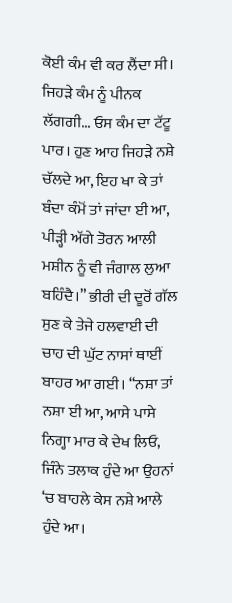ਕੋਈ ਕੰਮ ਵੀ ਕਰ ਲੈਂਦਾ ਸੀ। ਜਿਹੜੇ ਕੰਮ ਨੂੰ ਪੀਨਕ ਲੱਗਗੀ... ਓਸ ਕੰਮ ਦਾ ਟੱਟੂ ਪਾਰ। ਹੁਣ ਆਹ ਜਿਹੜੇ ਨਸ਼ੇ ਚੱਲਦੇ ਆ, ਇਹ ਖਾ ਕੇ ਤਾਂ ਬੰਦਾ ਕੰਮੋਂ ਤਾਂ ਜਾਂਦਾ ਈ ਆ, ਪੀੜ੍ਹੀ ਅੱਗੇ ਤੋਰਨ ਆਲੀ ਮਸ਼ੀਨ ਨੂੰ ਵੀ ਜੰਗਾਲ ਲੁਆ ਬਹਿੰਦੈ।” ਭੀਰੀ ਦੀ ਦੂਰੋਂ ਗੱਲ ਸੁਣ ਕੇ ਤੇਜੇ ਹਲਵਾਈ ਦੀ ਚਾਹ ਦੀ ਘੁੱਟ ਨਾਸਾਂ ਥਾਈਂ ਬਾਹਰ ਆ ਗਈ। “ਨਸ਼ਾ ਤਾਂ ਨਸ਼ਾ ਈ ਆ, ਆਸੇ ਪਾਸੇ ਨਿਗ੍ਹਾ ਮਾਰ ਕੇ ਦੇਖ ਲਿਓ, ਜਿੰਨੇ ਤਲਾਕ ਹੁੰਦੇ ਆ ਉਹਨਾਂ ‘ਚ ਬਾਹਲੇ ਕੇਸ ਨਸ਼ੇ ਆਲੇ ਹੁੰਦੇ ਆ।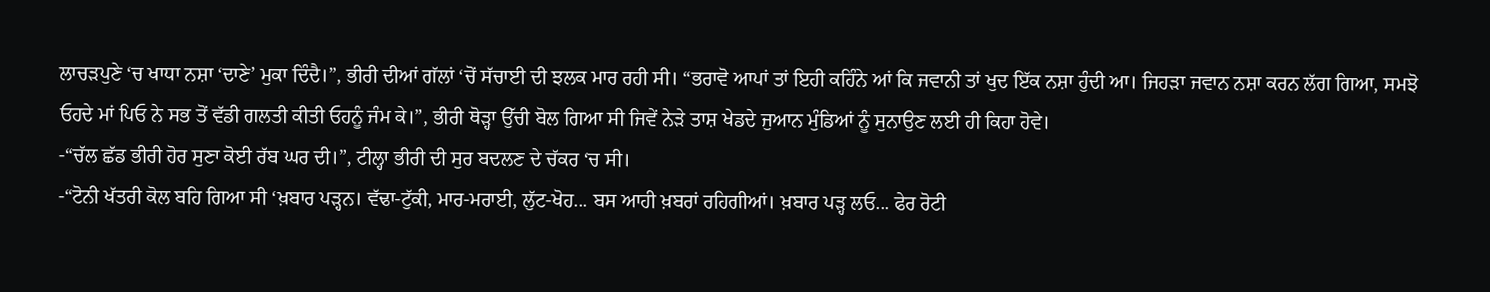ਲਾਚੜਪੁਣੇ ‘ਚ ਖਾਧਾ ਨਸ਼ਾ ‘ਦਾਣੇ’ ਮੁਕਾ ਦਿੰਦੈ।”, ਭੀਰੀ ਦੀਆਂ ਗੱਲਾਂ ‘ਚੋਂ ਸੱਚਾਈ ਦੀ ਝਲਕ ਮਾਰ ਰਹੀ ਸੀ। “ਭਰਾਵੋ ਆਪਾਂ ਤਾਂ ਇਹੀ ਕਹਿੰਨੇ ਆਂ ਕਿ ਜਵਾਨੀ ਤਾਂ ਖੁਦ ਇੱਕ ਨਸ਼ਾ ਹੁੰਦੀ ਆ। ਜਿਹੜਾ ਜਵਾਨ ਨਸ਼ਾ ਕਰਨ ਲੱਗ ਗਿਆ, ਸਮਝੋ ਓਹਦੇ ਮਾਂ ਪਿਓ ਨੇ ਸਭ ਤੋਂ ਵੱਡੀ ਗਲਤੀ ਕੀਤੀ ਓਹਨੂੰ ਜੰਮ ਕੇ।”, ਭੀਰੀ ਥੋੜ੍ਹਾ ਉੱਚੀ ਬੋਲ ਗਿਆ ਸੀ ਜਿਵੇਂ ਨੇੜੇ ਤਾਸ਼ ਖੇਡਦੇ ਜੁਆਨ ਮੁੰਡਿਆਂ ਨੂੰ ਸੁਨਾਉਣ ਲਈ ਹੀ ਕਿਹਾ ਹੋਵੇ।
-“ਚੱਲ ਛੱਡ ਭੀਰੀ ਹੋਰ ਸੁਣਾ ਕੋਈ ਰੱਬ ਘਰ ਦੀ।”, ਟੀਲ੍ਹਾ ਭੀਰੀ ਦੀ ਸੁਰ ਬਦਲਣ ਦੇ ਚੱਕਰ ‘ਚ ਸੀ।
-“ਟੋਨੀ ਖੱਤਰੀ ਕੋਲ ਬਹਿ ਗਿਆ ਸੀ ‘ਖ਼ਬਾਰ ਪੜ੍ਹਨ। ਵੱਢਾ-ਟੁੱਕੀ, ਮਾਰ-ਮਰਾਈ, ਲੁੱਟ-ਖੋਹ... ਬਸ ਆਹੀ ਖ਼ਬਰਾਂ ਰਹਿਗੀਆਂ। ਖ਼ਬਾਰ ਪੜ੍ਹ ਲਓ... ਫੇਰ ਰੋਟੀ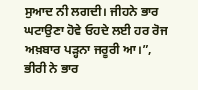ਸੁਆਦ ਨੀ ਲਗਦੀ। ਜੀਹਨੇ ਭਾਰ ਘਟਾਉਣਾ ਹੋਵੇ ਓਹਦੇ ਲਈ ਹਰ ਰੋਜ ਅਖ਼ਬਾਰ ਪੜ੍ਹਨਾ ਜਰੂਰੀ ਆ।”, ਭੀਰੀ ਨੇ ਭਾਰ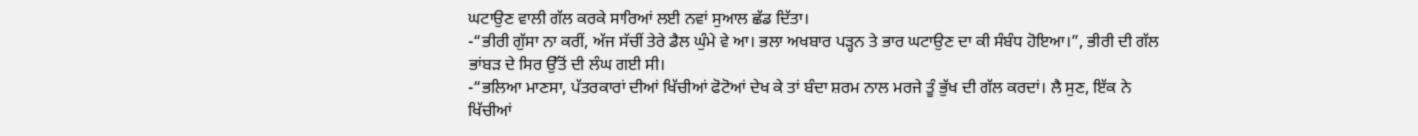ਘਟਾਉਣ ਵਾਲੀ ਗੱਲ ਕਰਕੇ ਸਾਰਿਆਂ ਲਈ ਨਵਾਂ ਸੁਆਲ ਛੱਡ ਦਿੱਤਾ।
-“ਭੀਰੀ ਗੁੱਸਾ ਨਾ ਕਰੀਂ, ਅੱਜ ਸੱਚੀਂ ਤੇਰੇ ਡੈਲ ਘੁੰਮੇ ਵੇ ਆ। ਭਲਾ ਅਖਬਾਰ ਪੜ੍ਹਨ ਤੇ ਭਾਰ ਘਟਾਉਣ ਦਾ ਕੀ ਸੰਬੰਧ ਹੋਇਆ।”, ਭੀਰੀ ਦੀ ਗੱਲ ਭਾਂਬੜ ਦੇ ਸਿਰ ਉੱਤੋਂ ਦੀ ਲੰਘ ਗਈ ਸੀ।
-“ਭਲਿਆ ਮਾਣਸਾ, ਪੱਤਰਕਾਰਾਂ ਦੀਆਂ ਖਿੱਚੀਆਂ ਫੋਟੋਆਂ ਦੇਖ ਕੇ ਤਾਂ ਬੰਦਾ ਸ਼ਰਮ ਨਾਲ ਮਰਜੇ ਤੂੰ ਭੁੱਖ ਦੀ ਗੱਲ ਕਰਦਾਂ। ਲੈ ਸੁਣ, ਇੱਕ ਨੇ ਖਿੱਚੀਆਂ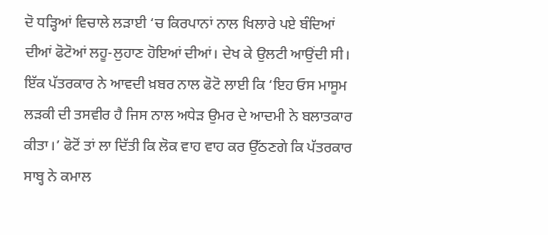ਦੋ ਧੜ੍ਹਿਆਂ ਵਿਚਾਲੇ ਲੜਾਈ ‘ਚ ਕਿਰਪਾਨਾਂ ਨਾਲ ਖਿਲਾਰੇ ਪਏ ਬੰਦਿਆਂ ਦੀਆਂ ਫੋਟੋਆਂ ਲਹੂ-ਲੁਹਾਣ ਹੋਇਆਂ ਦੀਆਂ। ਦੇਖ ਕੇ ਉਲਟੀ ਆਉਂਦੀ ਸੀ। ਇੱਕ ਪੱਤਰਕਾਰ ਨੇ ਆਵਦੀ ਖ਼ਬਰ ਨਾਲ ਫੋਟੋ ਲਾਈ ਕਿ ‘ਇਹ ਓਸ ਮਾਸੂਮ ਲੜਕੀ ਦੀ ਤਸਵੀਰ ਹੈ ਜਿਸ ਨਾਲ ਅਧੇੜ ਉਮਰ ਦੇ ਆਦਮੀ ਨੇ ਬਲਾਤਕਾਰ ਕੀਤਾ।’ ਫੋਟੋਂ ਤਾਂ ਲਾ ਦਿੱਤੀ ਕਿ ਲੋਕ ਵਾਹ ਵਾਹ ਕਰ ਉੱਠਣਗੇ ਕਿ ਪੱਤਰਕਾਰ ਸਾਬ੍ਹ ਨੇ ਕਮਾਲ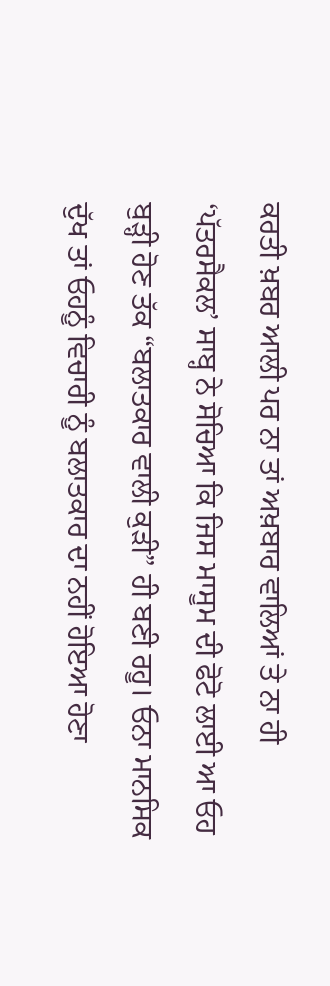ਕਰਤੀ ਖ਼ਬਰ ਆਲੀ ਪਰ ਨਾ ਤਾਂ ਅਖ਼ਬਾਰ ਵਾਲਿਆਂ ਤੇ ਨਾ ਹੀ ‘ਪੱਤਰਸੈਕਲ’ ਸਾਬ੍ਹ ਨੇ ਸੋਚਿਆ ਕਿ ਜਿਸ ਮਾਸੂਮ ਦੀ ਫੋਟੋ ਲਾਈ ਆ ਓਹ ਬੁੜ੍ਹੀ ਹੋਣ ਤੱਕ “ਬਲਾਤਕਾਰ ਵਾਲੀ ਕੁੜੀ” ਹੀ ਬਣੀ ਰਹੂ। ਓਨਾ ਮਾਨਸਿਕ ਦੁੱਖ ਤਾਂ ਓਹਨੂੰ ਵਿਚਾਰੀ ਨੂੰ ਬਲਾਤਕਾਰ ਦਾ ਨਹੀਂ ਹੋਇਆ ਹੋਣਾ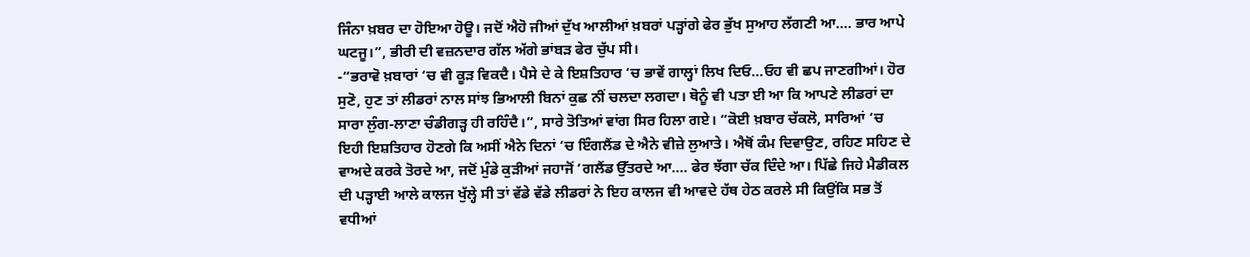ਜਿੰਨਾ ਖ਼ਬਰ ਦਾ ਹੋਇਆ ਹੋਊ। ਜਦੋਂ ਐਹੋ ਜੀਆਂ ਦੁੱਖ ਆਲੀਆਂ ਖ਼ਬਰਾਂ ਪੜ੍ਹਾਂਗੇ ਫੇਰ ਭੁੱਖ ਸੁਆਹ ਲੱਗਣੀ ਆ.... ਭਾਰ ਆਪੇ ਘਟਜੂ।”, ਭੀਰੀ ਦੀ ਵਜ਼ਨਦਾਰ ਗੱਲ ਅੱਗੇ ਭਾਂਬੜ ਫੇਰ ਚੁੱਪ ਸੀ।
-“ਭਰਾਵੋ ਖ਼ਬਾਰਾਂ ‘ਚ ਵੀ ਕੂੜ ਵਿਕਦੈ। ਪੈਸੇ ਦੇ ਕੇ ਇਸ਼ਤਿਹਾਰ ‘ਚ ਭਾਵੇਂ ਗਾਲ੍ਹਾਂ ਲਿਖ ਦਿਓ...ਓਹ ਵੀ ਛਪ ਜਾਣਗੀਆਂ। ਹੋਰ ਸੁਣੋ, ਹੁਣ ਤਾਂ ਲੀਡਰਾਂ ਨਾਲ ਸਾਂਝ ਭਿਆਲੀ ਬਿਨਾਂ ਕੁਛ ਨੀਂ ਚਲਦਾ ਲਗਦਾ। ਥੋਨੂੰ ਵੀ ਪਤਾ ਈ ਆ ਕਿ ਆਪਣੇ ਲੀਡਰਾਂ ਦਾ ਸਾਰਾ ਲੁੰਗ-ਲਾਣਾ ਚੰਡੀਗੜ੍ਹ ਹੀ ਰਹਿੰਦੈ।”, ਸਾਰੇ ਤੋਤਿਆਂ ਵਾਂਗ ਸਿਰ ਹਿਲਾ ਗਏ। “ਕੋਈ ਖ਼ਬਾਰ ਚੱਕਲੋ, ਸਾਰਿਆਂ ‘ਚ ਇਹੀ ਇਸ਼ਤਿਹਾਰ ਹੋਣਗੇ ਕਿ ਅਸੀਂ ਐਨੇ ਦਿਨਾਂ ‘ਚ ਇੰਗਲੈਂਡ ਦੇ ਐਨੇ ਵੀਜ਼ੇ ਲੁਆਤੇ। ਐਥੋਂ ਕੰਮ ਦਿਵਾਉਣ, ਰਹਿਣ ਸਹਿਣ ਦੇ ਵਾਅਦੇ ਕਰਕੇ ਤੋਰਦੇ ਆ, ਜਦੋਂ ਮੁੰਡੇ ਕੁੜੀਆਂ ਜਹਾਜੋਂ ‘ਗਲੈਂਡ ਉੱਤਰਦੇ ਆ.... ਫੇਰ ਝੱਗਾ ਚੱਕ ਦਿੰਦੇ ਆ। ਪਿੱਛੇ ਜਿਹੇ ਮੈਡੀਕਲ ਦੀ ਪੜ੍ਹਾਈ ਆਲੇ ਕਾਲਜ ਖੁੱਲ੍ਹੇ ਸੀ ਤਾਂ ਵੱਡੇ ਵੱਡੇ ਲੀਡਰਾਂ ਨੇ ਇਹ ਕਾਲਜ ਵੀ ਆਵਦੇ ਹੱਥ ਹੇਠ ਕਰਲੇ ਸੀ ਕਿਉਂਕਿ ਸਭ ਤੋਂ ਵਧੀਆਂ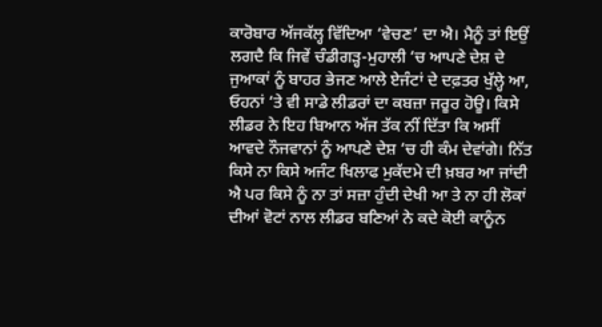ਕਾਰੋਬਾਰ ਅੱਜਕੱਲ੍ਹ ਵਿੱਦਿਆ ‘ਵੇਚਣ’ ਦਾ ਐ। ਮੈਨੂੰ ਤਾਂ ਇਉਂ ਲਗਦੈ ਕਿ ਜਿਵੇਂ ਚੰਡੀਗੜ੍ਹ-ਮੁਹਾਲੀ ‘ਚ ਆਪਣੇ ਦੇਸ਼ ਦੇ ਜੁਆਕਾਂ ਨੂੰ ਬਾਹਰ ਭੇਜਣ ਆਲੇ ਏਜੰਟਾਂ ਦੇ ਦਫ਼ਤਰ ਖੁੱਲ੍ਹੇ ਆ, ਓਹਨਾਂ ‘ਤੇ ਵੀ ਸਾਡੇ ਲੀਡਰਾਂ ਦਾ ਕਬਜ਼ਾ ਜਰੂਰ ਹੋਊ। ਕਿਸੇ ਲੀਡਰ ਨੇ ਇਹ ਬਿਆਨ ਅੱਜ ਤੱਕ ਨੀਂ ਦਿੱਤਾ ਕਿ ਅਸੀਂ ਆਵਦੇ ਨੌਜਵਾਨਾਂ ਨੂੰ ਆਪਣੇ ਦੇਸ਼ ‘ਚ ਹੀ ਕੰਮ ਦੇਵਾਂਗੇ। ਨਿੱਤ ਕਿਸੇ ਨਾ ਕਿਸੇ ਅਜੰਟ ਖਿਲਾਫ ਮੁਕੱਦਮੇ ਦੀ ਖ਼ਬਰ ਆ ਜਾਂਦੀ ਐ ਪਰ ਕਿਸੇ ਨੂੰ ਨਾ ਤਾਂ ਸਜ਼ਾ ਹੁੰਦੀ ਦੇਖੀ ਆ ਤੇ ਨਾ ਹੀ ਲੋਕਾਂ ਦੀਆਂ ਵੋਟਾਂ ਨਾਲ ਲੀਡਰ ਬਣਿਆਂ ਨੇ ਕਦੇ ਕੋਈ ਕਾਨੂੰਨ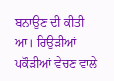ਬਨਾਉਣ ਦੀ ਕੀਤੀ ਆ। ਰਿਉੜੀਆਂ ਪਕੌੜੀਆਂ ਵੇਚਣ ਵਾਲੇ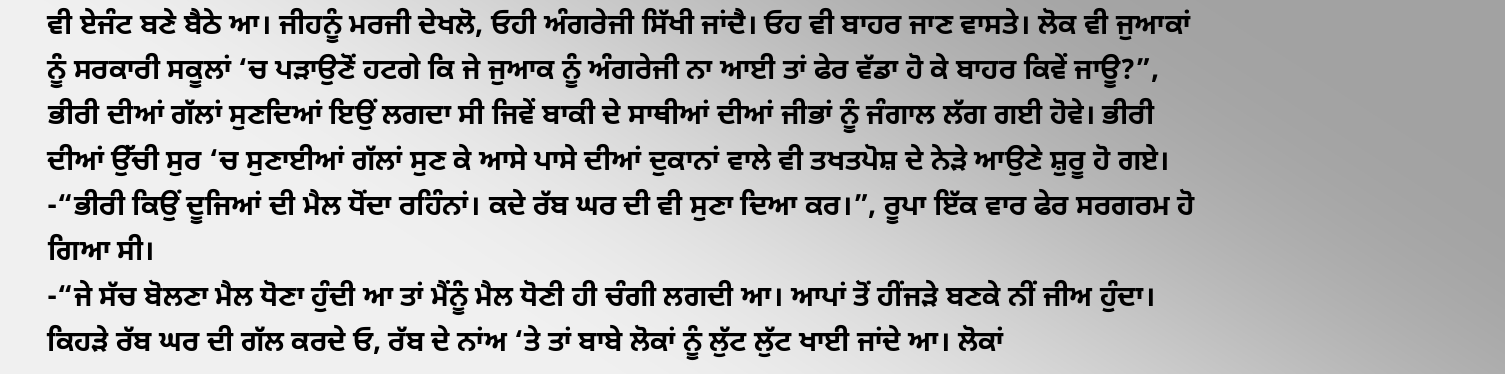ਵੀ ਏਜੰਟ ਬਣੇ ਬੈਠੇ ਆ। ਜੀਹਨੂੰ ਮਰਜੀ ਦੇਖਲੋ, ਓਹੀ ਅੰਗਰੇਜੀ ਸਿੱਖੀ ਜਾਂਦੈ। ਓਹ ਵੀ ਬਾਹਰ ਜਾਣ ਵਾਸਤੇ। ਲੋਕ ਵੀ ਜੁਆਕਾਂ ਨੂੰ ਸਰਕਾਰੀ ਸਕੂਲਾਂ ‘ਚ ਪੜਾਉਣੋਂ ਹਟਗੇ ਕਿ ਜੇ ਜੁਆਕ ਨੂੰ ਅੰਗਰੇਜੀ ਨਾ ਆਈ ਤਾਂ ਫੇਰ ਵੱਡਾ ਹੋ ਕੇ ਬਾਹਰ ਕਿਵੇਂ ਜਾਊ?”, ਭੀਰੀ ਦੀਆਂ ਗੱਲਾਂ ਸੁਣਦਿਆਂ ਇਉਂ ਲਗਦਾ ਸੀ ਜਿਵੇਂ ਬਾਕੀ ਦੇ ਸਾਥੀਆਂ ਦੀਆਂ ਜੀਭਾਂ ਨੂੰ ਜੰਗਾਲ ਲੱਗ ਗਈ ਹੋਵੇ। ਭੀਰੀ ਦੀਆਂ ਉੱਚੀ ਸੁਰ ‘ਚ ਸੁਣਾਈਆਂ ਗੱਲਾਂ ਸੁਣ ਕੇ ਆਸੇ ਪਾਸੇ ਦੀਆਂ ਦੁਕਾਨਾਂ ਵਾਲੇ ਵੀ ਤਖਤਪੋਸ਼ ਦੇ ਨੇੜੇ ਆਉਣੇ ਸ਼ੁਰੂ ਹੋ ਗਏ।
-“ਭੀਰੀ ਕਿਉਂ ਦੂਜਿਆਂ ਦੀ ਮੈਲ ਧੋਂਦਾ ਰਹਿੰਨਾਂ। ਕਦੇ ਰੱਬ ਘਰ ਦੀ ਵੀ ਸੁਣਾ ਦਿਆ ਕਰ।”, ਰੂਪਾ ਇੱਕ ਵਾਰ ਫੇਰ ਸਰਗਰਮ ਹੋ ਗਿਆ ਸੀ।
-“ਜੇ ਸੱਚ ਬੋਲਣਾ ਮੈਲ ਧੋਣਾ ਹੁੰਦੀ ਆ ਤਾਂ ਮੈਂਨੂੰ ਮੈਲ ਧੋਣੀ ਹੀ ਚੰਗੀ ਲਗਦੀ ਆ। ਆਪਾਂ ਤੋਂ ਹੀਂਜੜੇ ਬਣਕੇ ਨੀਂ ਜੀਅ ਹੁੰਦਾ। ਕਿਹੜੇ ਰੱਬ ਘਰ ਦੀ ਗੱਲ ਕਰਦੇ ਓ, ਰੱਬ ਦੇ ਨਾਂਅ ‘ਤੇ ਤਾਂ ਬਾਬੇ ਲੋਕਾਂ ਨੂੰ ਲੁੱਟ ਲੁੱਟ ਖਾਈ ਜਾਂਦੇ ਆ। ਲੋਕਾਂ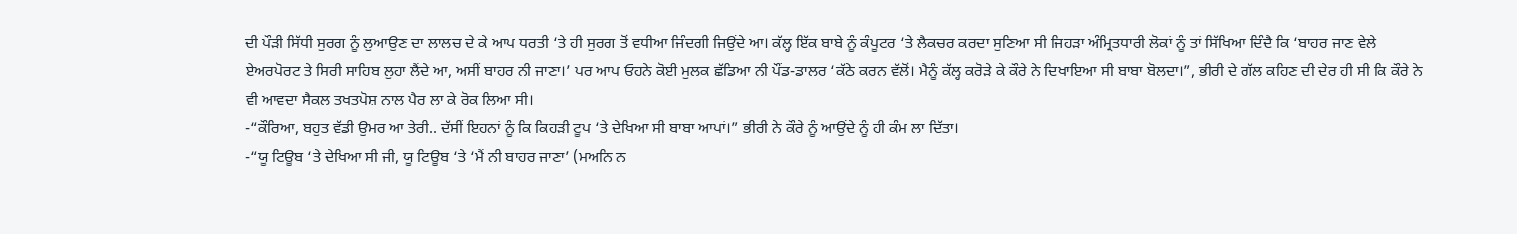ਦੀ ਪੌੜੀ ਸਿੱਧੀ ਸੁਰਗ ਨੂੰ ਲੁਆਉਣ ਦਾ ਲਾਲਚ ਦੇ ਕੇ ਆਪ ਧਰਤੀ ‘ਤੇ ਹੀ ਸੁਰਗ ਤੋਂ ਵਧੀਆ ਜਿੰਦਗੀ ਜਿਉਂਦੇ ਆ। ਕੱਲ੍ਹ ਇੱਕ ਬਾਬੇ ਨੂੰ ਕੰਪੂਟਰ ‘ਤੇ ਲੈਕਚਰ ਕਰਦਾ ਸੁਣਿਆ ਸੀ ਜਿਹੜਾ ਅੰਮ੍ਰਿਤਧਾਰੀ ਲੋਕਾਂ ਨੂੰ ਤਾਂ ਸਿੱਖਿਆ ਦਿੰਦੈ ਕਿ ‘ਬਾਹਰ ਜਾਣ ਵੇਲੇ ਏਅਰਪੋਰਟ ਤੇ ਸਿਰੀ ਸਾਹਿਬ ਲੁਹਾ ਲੈਂਦੇ ਆ, ਅਸੀਂ ਬਾਹਰ ਨੀ ਜਾਣਾ।’ ਪਰ ਆਪ ਓਹਨੇ ਕੋਈ ਮੁਲਕ ਛੱਡਿਆ ਨੀ ਪੌਂਡ-ਡਾਲਰ ‘ਕੱਠੇ ਕਰਨ ਵੱਲੋਂ। ਮੈਨੂੰ ਕੱਲ੍ਹ ਕਰੋੜੇ ਕੇ ਕੌਰੇ ਨੇ ਦਿਖਾਇਆ ਸੀ ਬਾਬਾ ਬੋਲਦਾ।”, ਭੀਰੀ ਦੇ ਗੱਲ ਕਹਿਣ ਦੀ ਦੇਰ ਹੀ ਸੀ ਕਿ ਕੌਰੇ ਨੇ ਵੀ ਆਵਦਾ ਸੈਕਲ ਤਖਤਪੋਸ਼ ਨਾਲ ਪੈਰ ਲਾ ਕੇ ਰੋਕ ਲਿਆ ਸੀ।
-“ਕੌਰਿਆ, ਬਹੁਤ ਵੱਡੀ ਉਮਰ ਆ ਤੇਰੀ.. ਦੱਸੀਂ ਇਹਨਾਂ ਨੂੰ ਕਿ ਕਿਹੜੀ ਟੂਪ ‘ਤੇ ਦੇਖਿਆ ਸੀ ਬਾਬਾ ਆਪਾਂ।” ਭੀਰੀ ਨੇ ਕੌਰੇ ਨੂੰ ਆਉਂਦੇ ਨੂੰ ਹੀ ਕੰਮ ਲਾ ਦਿੱਤਾ।
-“ਯੂ ਟਿਊਬ ‘ਤੇ ਦੇਖਿਆ ਸੀ ਜੀ, ਯੂ ਟਿਊਬ ‘ਤੇ ‘ਮੈਂ ਨੀ ਬਾਹਰ ਜਾਣਾ’ (ਮਅਨਿ ਨ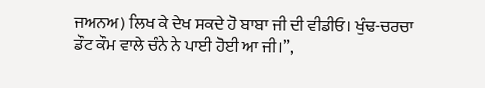ਜਅਨਅ) ਲਿਖ ਕੇ ਦੇਖ ਸਕਦੇ ਹੋ ਬਾਬਾ ਜੀ ਦੀ ਵੀਡੀਓ। ਖੁੰਢ-ਚਰਚਾ ਡੌਟ ਕੌਮ ਵਾਲੇ ਚੰਨੇ ਨੇ ਪਾਈ ਹੋਈ ਆ ਜੀ।”,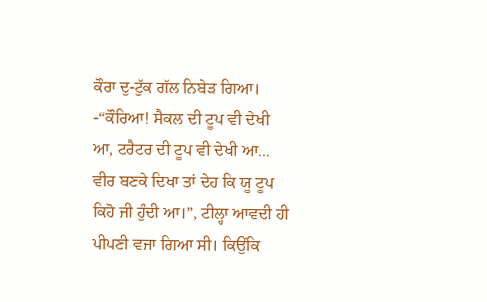ਕੌਰਾ ਦੁ-ਟੁੱਕ ਗੱਲ ਨਿਬੇੜ ਗਿਆ।
-“ਕੌਰਿਆ! ਸੈਕਲ ਦੀ ਟੂਪ ਵੀ ਦੇਖੀ ਆ, ਟਰੈਟਰ ਦੀ ਟੂਪ ਵੀ ਦੇਖੀ ਆ... ਵੀਰ ਬਣਕੇ ਦਿਖਾ ਤਾਂ ਦੇਹ ਕਿ ਯੂ ਟੂਪ ਕਿਹੋ ਜੀ ਹੁੰਦੀ ਆ।”, ਟੀਲ੍ਹਾ ਆਵਦੀ ਹੀ ਪੀਪਣੀ ਵਜਾ ਗਿਆ ਸੀ। ਕਿਉਂਕਿ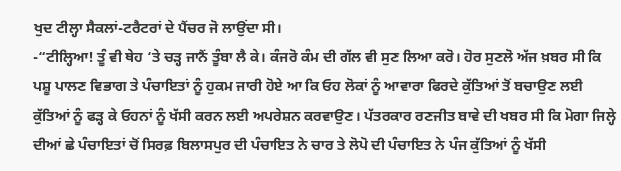ਖੁਦ ਟੀਲ੍ਹਾ ਸੈਕਲਾਂ-ਟਰੈਟਰਾਂ ਦੇ ਪੈਂਚਰ ਜੋ ਲਾਉਂਦਾ ਸੀ।
-“ਟੀਲ੍ਹਿਆ! ਤੂੰ ਵੀ ਥੇਹ ‘ਤੇ ਚੜ੍ਹ ਜਾਨੈਂ ਤੂੰਬਾ ਲੈ ਕੇ। ਕੰਜਰੋ ਕੰਮ ਦੀ ਗੱਲ ਵੀ ਸੁਣ ਲਿਆ ਕਰੋ। ਹੋਰ ਸੁਣਲੋ ਅੱਜ ਖ਼ਬਰ ਸੀ ਕਿ ਪਸ਼ੂ ਪਾਲਣ ਵਿਭਾਗ ਤੇ ਪੰਚਾਇਤਾਂ ਨੂੰ ਹੁਕਮ ਜਾਰੀ ਹੋਏ ਆ ਕਿ ਓਹ ਲੋਕਾਂ ਨੂੰ ਆਵਾਰਾ ਫਿਰਦੇ ਕੁੱਤਿਆਂ ਤੋਂ ਬਚਾਉਣ ਲਈ ਕੁੱਤਿਆਂ ਨੂੰ ਫੜ੍ਹ ਕੇ ਓਹਨਾਂ ਨੂੰ ਖੱਸੀ ਕਰਨ ਲਈ ਅਪਰੇਸ਼ਨ ਕਰਵਾਉਣ। ਪੱਤਰਕਾਰ ਰਣਜੀਤ ਬਾਵੇ ਦੀ ਖਬਰ ਸੀ ਕਿ ਮੋਗਾ ਜਿਲ੍ਹੇ ਦੀਆਂ ਛੇ ਪੰਚਾਇਤਾਂ ਚੋਂ ਸਿਰਫ਼ ਬਿਲਾਸਪੁਰ ਦੀ ਪੰਚਾਇਤ ਨੇ ਚਾਰ ਤੇ ਲੋਪੋ ਦੀ ਪੰਚਾਇਤ ਨੇ ਪੰਜ ਕੁੱਤਿਆਂ ਨੂੰ ਖੱਸੀ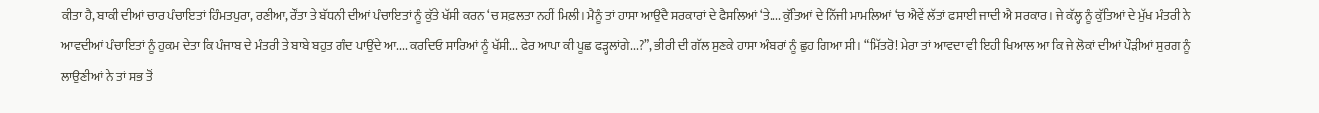ਕੀਤਾ ਹੈ, ਬਾਕੀ ਦੀਆਂ ਚਾਰ ਪੰਚਾਇਤਾਂ ਹਿੰਮਤਪੁਰਾ, ਰਣੀਆ, ਰੌਂਤਾ ਤੇ ਬੱਧਨੀ ਦੀਆਂ ਪੰਚਾਇਤਾਂ ਨੂੰ ਕੁੱਤੇ ਖੱਸੀ ਕਰਨ ‘ਚ ਸਫ਼ਲਤਾ ਨਹੀਂ ਮਿਲੀ। ਮੈਨੂੰ ਤਾਂ ਹਾਸਾ ਆਉਂਦੈ ਸਰਕਾਰਾਂ ਦੇ ਫੈਸਲਿਆਂ ‘ਤੇ.... ਕੁੱਤਿਆਂ ਦੇ ਨਿੱਜੀ ਮਾਮਲਿਆਂ ‘ਚ ਐਵੇਂ ਲੱਤਾਂ ਫਸਾਈ ਜਾਦੀ ਐ ਸਰਕਾਰ। ਜੇ ਕੱਲ੍ਹ ਨੂੰ ਕੁੱਤਿਆਂ ਦੇ ਮੁੱਖ ਮੰਤਰੀ ਨੇ ਆਵਦੀਆਂ ਪੰਚਾਇਤਾਂ ਨੂੰ ਹੁਕਮ ਦੇਤਾ ਕਿ ਪੰਜਾਬ ਦੇ ਮੰਤਰੀ ਤੇ ਬਾਬੇ ਬਹੁਤ ਗੰਦ ਪਾਉਂਦੇ ਆ.... ਕਰਦਿਓ ਸਾਰਿਆਂ ਨੂੰ ਖੱਸੀ... ਫੇਰ ਆਪਾ ਕੀ ਪੂਛ ਫੜ੍ਹਲਾਂਗੇ...?”, ਭੀਰੀ ਦੀ ਗੱਲ ਸੁਣਕੇ ਹਾਸਾ ਅੰਬਰਾਂ ਨੂੰ ਛੁਹ ਗਿਆ ਸੀ। “ਮਿੱਤਰੋ! ਮੇਰਾ ਤਾਂ ਆਵਦਾ ਵੀ ਇਹੀ ਖਿਆਲ ਆ ਕਿ ਜੇ ਲੋਕਾਂ ਦੀਆਂ ਪੌੜੀਆਂ ਸੁਰਗ ਨੂੰ ਲਾਉਣੀਆਂ ਨੇ ਤਾਂ ਸਭ ਤੋਂ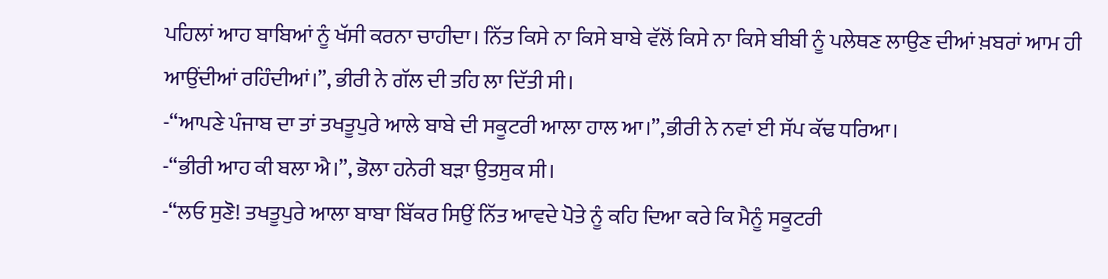ਪਹਿਲਾਂ ਆਹ ਬਾਬਿਆਂ ਨੂੰ ਖੱਸੀ ਕਰਨਾ ਚਾਹੀਦਾ। ਨਿੱਤ ਕਿਸੇ ਨਾ ਕਿਸੇ ਬਾਬੇ ਵੱਲੋਂ ਕਿਸੇ ਨਾ ਕਿਸੇ ਬੀਬੀ ਨੂੰ ਪਲੇਥਣ ਲਾਉਣ ਦੀਆਂ ਖ਼ਬਰਾਂ ਆਮ ਹੀ ਆਉਂਦੀਆਂ ਰਹਿੰਦੀਆਂ।”, ਭੀਰੀ ਨੇ ਗੱਲ ਦੀ ਤਹਿ ਲਾ ਦਿੱਤੀ ਸੀ।
-“ਆਪਣੇ ਪੰਜਾਬ ਦਾ ਤਾਂ ਤਖਤੂਪੁਰੇ ਆਲੇ ਬਾਬੇ ਦੀ ਸਕੂਟਰੀ ਆਲਾ ਹਾਲ ਆ।”,ਭੀਰੀ ਨੇ ਨਵਾਂ ਈ ਸੱਪ ਕੱਢ ਧਰਿਆ।
-“ਭੀਰੀ ਆਹ ਕੀ ਬਲਾ ਐ।”, ਭੋਲਾ ਹਨੇਰੀ ਬੜਾ ਉਤਸੁਕ ਸੀ।
-“ਲਓ ਸੁਣੋ! ਤਖਤੂਪੁਰੇ ਆਲਾ ਬਾਬਾ ਬਿੱਕਰ ਸਿਉਂ ਨਿੱਤ ਆਵਦੇ ਪੋਤੇ ਨੂੰ ਕਹਿ ਦਿਆ ਕਰੇ ਕਿ ਮੈਨੂੰ ਸਕੂਟਰੀ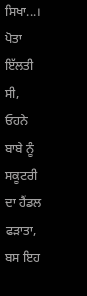ਸਿਖਾ...। ਪੋਤਾ ਇੱਲਤੀ ਸੀ, ਓਹਨੇ ਬਾਬੇ ਨੂੰ ਸਕੂਟਰੀ ਦਾ ਹੈਂਡਲ ਫੜਾਤਾ, ਬਸ ਇਹ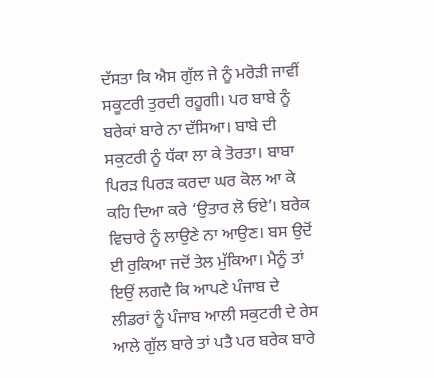ਦੱਸਤਾ ਕਿ ਐਸ ਗੁੱਲ ਜੇ ਨੂੰ ਮਰੋੜੀ ਜਾਵੀਂ ਸਕੂਟਰੀ ਤੁਰਦੀ ਰਹੂਗੀ। ਪਰ ਬਾਬੇ ਨੂੰ ਬਰੇਕਾਂ ਬਾਰੇ ਨਾ ਦੱਸਿਆ। ਬਾਬੇ ਦੀ ਸਕੁਟਰੀ ਨੂੰ ਧੱਕਾ ਲਾ ਕੇ ਤੋਰਤਾ। ਬਾਬਾ ਪਿਰੜ ਪਿਰੜ ਕਰਦਾ ਘਰ ਕੋਲ ਆ ਕੇ ਕਹਿ ਦਿਆ ਕਰੇ ‘ਉਤਾਰ ਲੋ ਓਏ’। ਬਰੇਕ ਵਿਚਾਰੇ ਨੂੰ ਲਾਉਣੇ ਨਾ ਆਉਣ। ਬਸ ਉਦੋਂ ਈ ਰੁਕਿਆ ਜਦੋਂ ਤੇਲ ਮੁੱਕਿਆ। ਮੈਨੂੰ ਤਾਂ ਇਉਂ ਲਗਦੈ ਕਿ ਆਪਣੇ ਪੰਜਾਬ ਦੇ ਲੀਡਰਾਂ ਨੂੰ ਪੰਜਾਬ ਆਲੀ ਸਕੁਟਰੀ ਦੇ ਰੇਸ ਆਲੇ ਗੁੱਲ ਬਾਰੇ ਤਾਂ ਪਤੈ ਪਰ ਬਰੇਕ ਬਾਰੇ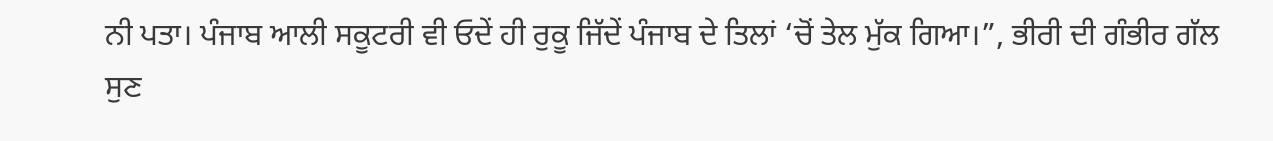ਨੀ ਪਤਾ। ਪੰਜਾਬ ਆਲੀ ਸਕੂਟਰੀ ਵੀ ਓਦੇਂ ਹੀ ਰੁਕੂ ਜਿੱਦੇਂ ਪੰਜਾਬ ਦੇ ਤਿਲਾਂ ‘ਚੋਂ ਤੇਲ ਮੁੱਕ ਗਿਆ।”, ਭੀਰੀ ਦੀ ਗੰਭੀਰ ਗੱਲ ਸੁਣ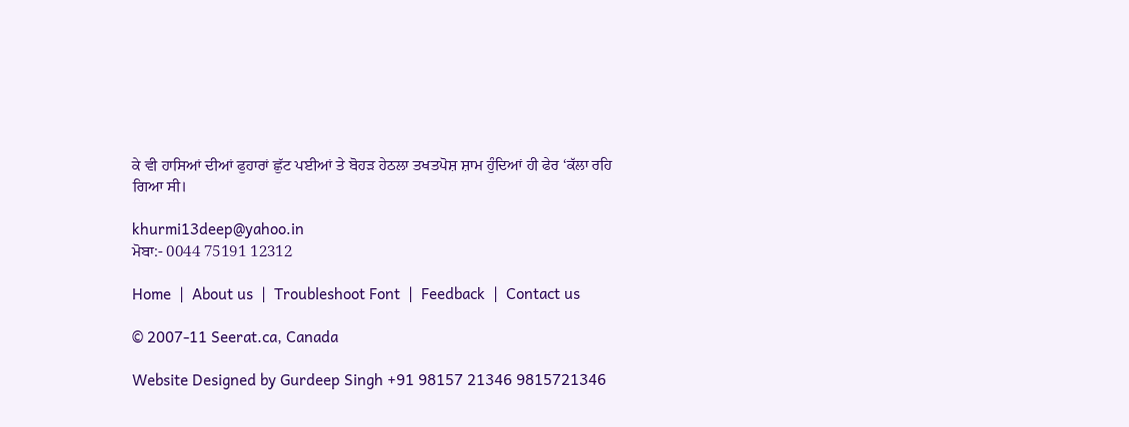ਕੇ ਵੀ ਹਾਸਿਆਂ ਦੀਆਂ ਫੁਹਾਰਾਂ ਛੁੱਟ ਪਈਆਂ ਤੇ ਬੋਹੜ ਹੇਠਲਾ ਤਖਤਪੋਸ਼ ਸ਼ਾਮ ਹੁੰਦਿਆਂ ਹੀ ਫੇਰ ‘ਕੱਲਾ ਰਹਿ ਗਿਆ ਸੀ।

khurmi13deep@yahoo.in
ਮੋਬਾ:- 0044 75191 12312

Home  |  About us  |  Troubleshoot Font  |  Feedback  |  Contact us

© 2007-11 Seerat.ca, Canada

Website Designed by Gurdeep Singh +91 98157 21346 9815721346